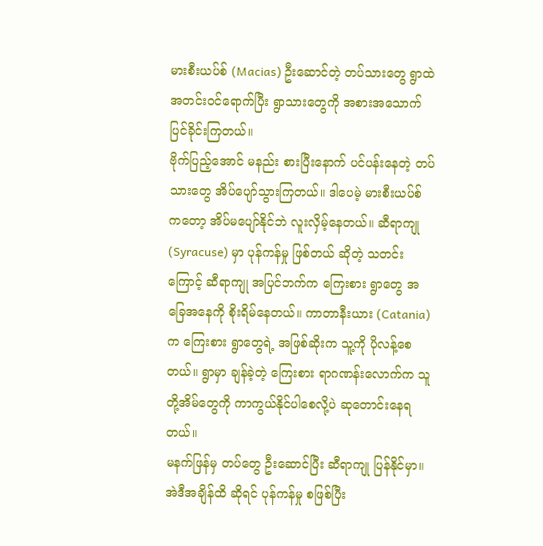မားစီးယပ်စ် (Macias) ဦးဆောင်တဲ့ တပ်သားတွေ ရွာထဲ အတင်းဝင်ရောက်ပြီး ရွာသားတွေကို အစားအသောက် ပြင်ခိုင်းကြတယ်။
ဗိုက်ပြည့်အောင် မနည်း စားပြီးနောက် ပင်ပန်းနေတဲ့ တပ်သားတွေ အိပ်ပျော်သွားကြတယ်။ ဒါပေမဲ့ မားစီးယပ်စ် ကတော့ အိပ်မပျော်နိုင်ဘဲ လူးလှိမ့်နေတယ်။ ဆီရာကျု (Syracuse) မှာ ပုန်ကန်မှု ဖြစ်တယ် ဆိုတဲ့ သတင်းကြောင့် ဆီရာကျု အပြင်ဘက်က ကြေးစား ရွာတွေ အခြေအနေကို စိုးရိမ်နေတယ်။ ကာတာနီးယား (Catania) က ကြေးစား ရွာတွေရဲ့ အဖြစ်ဆိုးက သူ့ကို ပိုလန့်စေတယ်။ ရွာမှာ ချန်ခဲ့တဲ့ ကြေးစား ရာဂဏန်းလောက်က သူတို့အိမ်တွေကို ကာကွယ်နိုင်ပါစေလို့ပဲ ဆုတောင်းနေရတယ်။
မနက်ဖြန်မှ တပ်တွေ ဦးဆောင်ပြီး ဆီရာကျု ပြန်နိုင်မှာ။ အဲဒီအချိန်ထိ ဆိုရင် ပုန်ကန်မှု စဖြစ်ပြီး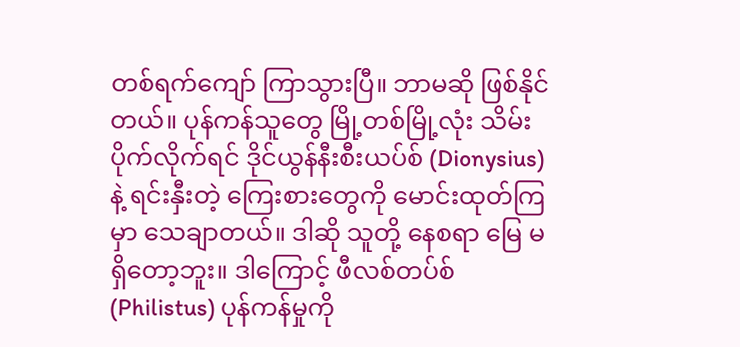တစ်ရက်ကျော် ကြာသွားပြီ။ ဘာမဆို ဖြစ်နိုင်တယ်။ ပုန်ကန်သူတွေ မြို့တစ်မြို့လုံး သိမ်းပိုက်လိုက်ရင် ဒိုင်ယွန်နီးစီးယပ်စ် (Dionysius) နဲ့ ရင်းနှီးတဲ့ ကြေးစားတွေကို မောင်းထုတ်ကြမှာ သေချာတယ်။ ဒါဆို သူတို့ နေစရာ မြေ မရှိတော့ဘူး။ ဒါကြောင့် ဖီလစ်တပ်စ် (Philistus) ပုန်ကန်မှုကို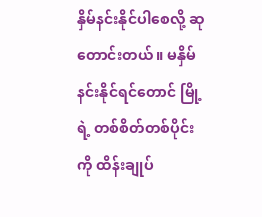နှိမ်နင်းနိုင်ပါစေလို့ ဆုတောင်းတယ်။ မနှိမ်နင်းနိုင်ရင်တောင် မြို့ရဲ့ တစ်စိတ်တစ်ပိုင်းကို ထိန်းချုပ်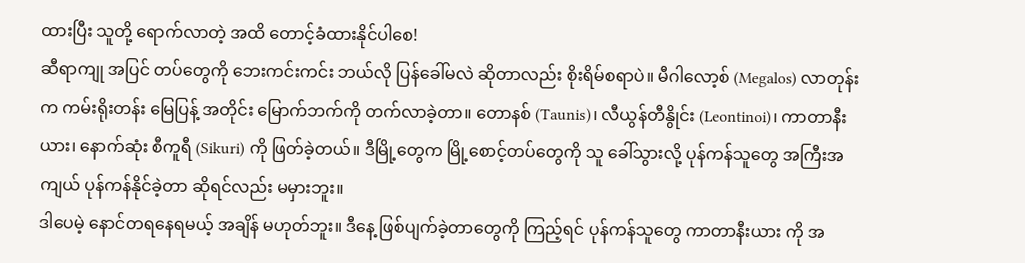ထားပြီး သူတို့ ရောက်လာတဲ့ အထိ တောင့်ခံထားနိုင်ပါစေ!
ဆီရာကျု အပြင် တပ်တွေကို ဘေးကင်းကင်း ဘယ်လို ပြန်ခေါ်မလဲ ဆိုတာလည်း စိုးရိမ်စရာပဲ။ မီဂါလော့စ် (Megalos) လာတုန်းက ကမ်းရိုးတန်း မြေပြန့် အတိုင်း မြောက်ဘက်ကို တက်လာခဲ့တာ။ တောနစ် (Taunis)၊ လီယွန်တီနွိုင်း (Leontinoi)၊ ကာတာနီးယား၊ နောက်ဆုံး စီကူရီ (Sikuri) ကို ဖြတ်ခဲ့တယ်။ ဒီမြို့တွေက မြို့စောင့်တပ်တွေကို သူ ခေါ်သွားလို့ ပုန်ကန်သူတွေ အကြီးအကျယ် ပုန်ကန်နိုင်ခဲ့တာ ဆိုရင်လည်း မမှားဘူး။
ဒါပေမဲ့ နောင်တရနေရမယ့် အချိန် မဟုတ်ဘူး။ ဒီနေ့ ဖြစ်ပျက်ခဲ့တာတွေကို ကြည့်ရင် ပုန်ကန်သူတွေ ကာတာနီးယား ကို အ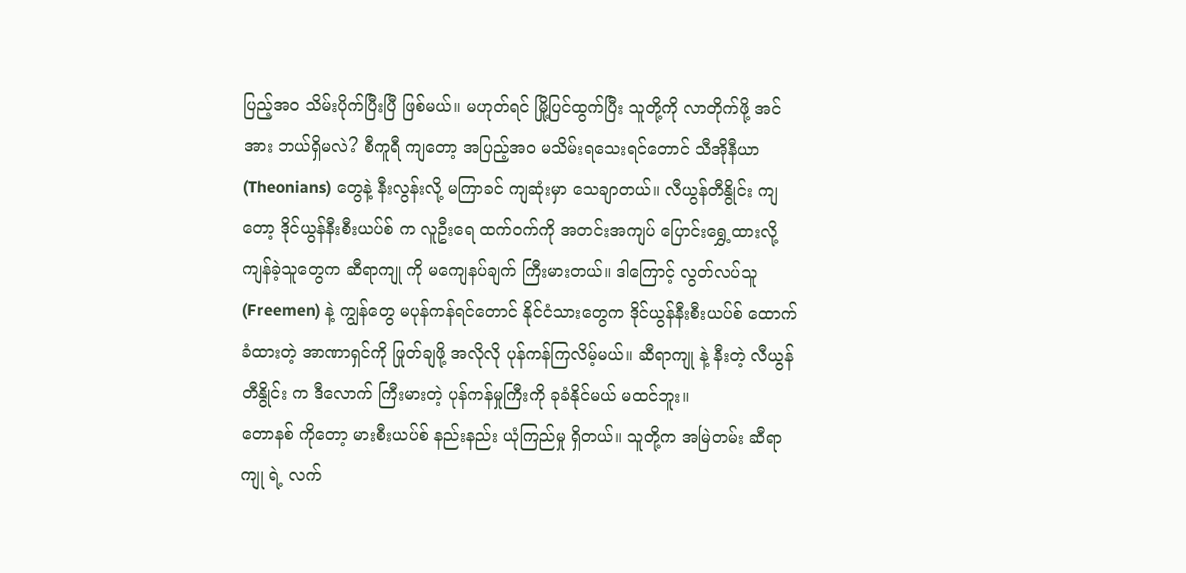ပြည့်အဝ သိမ်းပိုက်ပြီးပြီ ဖြစ်မယ်။ မဟုတ်ရင် မြို့ပြင်ထွက်ပြီး သူတို့ကို လာတိုက်ဖို့ အင်အား ဘယ်ရှိမလဲ? စီကူရီ ကျတော့ အပြည့်အဝ မသိမ်းရသေးရင်တောင် သီအိုနီယာ (Theonians) တွေနဲ့ နီးလွန်းလို့ မကြာခင် ကျဆုံးမှာ သေချာတယ်။ လီယွန်တီနွိုင်း ကျတော့ ဒိုင်ယွန်နီးစီးယပ်စ် က လူဦးရေ ထက်ဝက်ကို အတင်းအကျပ် ပြောင်းရွှေ့ထားလို့ ကျန်ခဲ့သူတွေက ဆီရာကျု ကို မကျေနပ်ချက် ကြီးမားတယ်။ ဒါကြောင့် လွတ်လပ်သူ (Freemen) နဲ့ ကျွန်တွေ မပုန်ကန်ရင်တောင် နိုင်ငံသားတွေက ဒိုင်ယွန်နီးစီးယပ်စ် ထောက်ခံထားတဲ့ အာဏာရှင်ကို ဖြုတ်ချဖို့ အလိုလို ပုန်ကန်ကြလိမ့်မယ်။ ဆီရာကျု နဲ့ နီးတဲ့ လီယွန်တီနွိုင်း က ဒီလောက် ကြီးမားတဲ့ ပုန်ကန်မှုကြီးကို ခုခံနိုင်မယ် မထင်ဘူး။
တောနစ် ကိုတော့ မားစီးယပ်စ် နည်းနည်း ယုံကြည်မှု ရှိတယ်။ သူတို့က အမြဲတမ်း ဆီရာကျု ရဲ့ လက်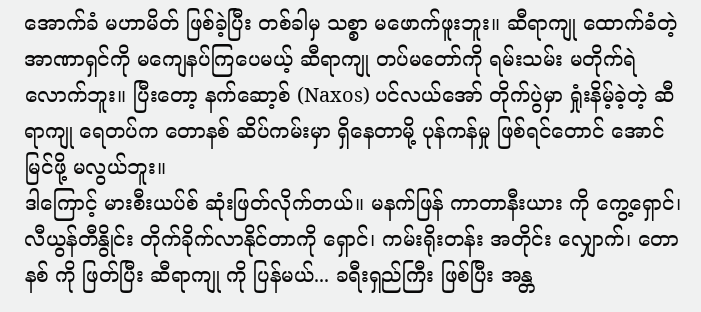အောက်ခံ မဟာမိတ် ဖြစ်ခဲ့ပြီး တစ်ခါမှ သစ္စာ မဖောက်ဖူးဘူး။ ဆီရာကျု ထောက်ခံတဲ့ အာဏာရှင်ကို မကျေနပ်ကြပေမယ့် ဆီရာကျု တပ်မတော်ကို ရမ်းသမ်း မတိုက်ရဲလောက်ဘူး။ ပြီးတော့ နက်ဆော့စ် (Naxos) ပင်လယ်အော် တိုက်ပွဲမှာ ရှုံးနိမ့်ခဲ့တဲ့ ဆီရာကျု ရေတပ်က တောနစ် ဆိပ်ကမ်းမှာ ရှိနေတာမို့ ပုန်ကန်မှု ဖြစ်ရင်တောင် အောင်မြင်ဖို့ မလွယ်ဘူး။
ဒါကြောင့် မားစီးယပ်စ် ဆုံးဖြတ်လိုက်တယ်။ မနက်ဖြန် ကာတာနီးယား ကို ကွေ့ရှောင်၊ လီယွန်တီနွိုင်း တိုက်ခိုက်လာနိုင်တာကို ရှောင်၊ ကမ်းရိုးတန်း အတိုင်း လျှောက်၊ တောနစ် ကို ဖြတ်ပြီး ဆီရာကျု ကို ပြန်မယ်... ခရီးရှည်ကြီး ဖြစ်ပြီး အန္တ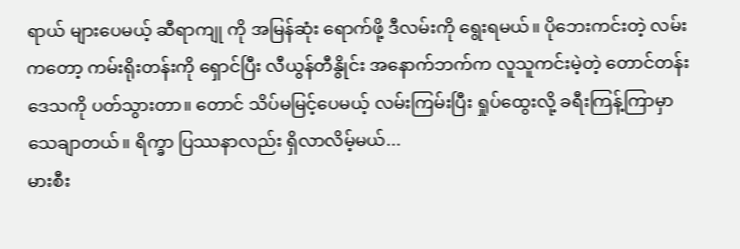ရာယ် များပေမယ့် ဆီရာကျု ကို အမြန်ဆုံး ရောက်ဖို့ ဒီလမ်းကို ရွေးရမယ်။ ပိုဘေးကင်းတဲ့ လမ်းကတော့ ကမ်းရိုးတန်းကို ရှောင်ပြီး လီယွန်တီနွိုင်း အနောက်ဘက်က လူသူကင်းမဲ့တဲ့ တောင်တန်း ဒေသကို ပတ်သွားတာ။ တောင် သိပ်မမြင့်ပေမယ့် လမ်းကြမ်းပြီး ရှုပ်ထွေးလို့ ခရီးကြန့်ကြာမှာ သေချာတယ်။ ရိက္ခာ ပြဿနာလည်း ရှိလာလိမ့်မယ်...
မားစီး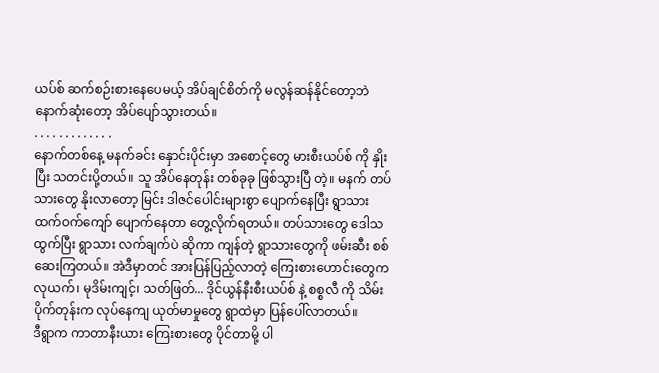ယပ်စ် ဆက်စဉ်းစားနေပေမယ့် အိပ်ချင်စိတ်ကို မလွန်ဆန်နိုင်တော့ဘဲ နောက်ဆုံးတော့ အိပ်ပျော်သွားတယ်။
. . . . . . . . . . . . .
နောက်တစ်နေ့ မနက်ခင်း နှောင်းပိုင်းမှာ အစောင့်တွေ မားစီးယပ်စ် ကို နှိုးပြီး သတင်းပို့တယ်။ သူ အိပ်နေတုန်း တစ်ခုခု ဖြစ်သွားပြီ တဲ့။ မနက် တပ်သားတွေ နိုးလာတော့ မြင်း ဒါဇင်ပေါင်းများစွာ ပျောက်နေပြီး ရွာသား ထက်ဝက်ကျော် ပျောက်နေတာ တွေ့လိုက်ရတယ်။ တပ်သားတွေ ဒေါသထွက်ပြီး ရွာသား လက်ချက်ပဲ ဆိုကာ ကျန်တဲ့ ရွာသားတွေကို ဖမ်းဆီး စစ်ဆေးကြတယ်။ အဲဒီမှာတင် အားပြန်ပြည့်လာတဲ့ ကြေးစားဟောင်းတွေက လုယက်၊ မုဒိမ်းကျင့်၊ သတ်ဖြတ်... ဒိုင်ယွန်နီးစီးယပ်စ် နဲ့ စစ္စလီ ကို သိမ်းပိုက်တုန်းက လုပ်နေကျ ယုတ်မာမှုတွေ ရွာထဲမှာ ပြန်ပေါ်လာတယ်။
ဒီရွာက ကာတာနီးယား ကြေးစားတွေ ပိုင်တာမို့ ပါ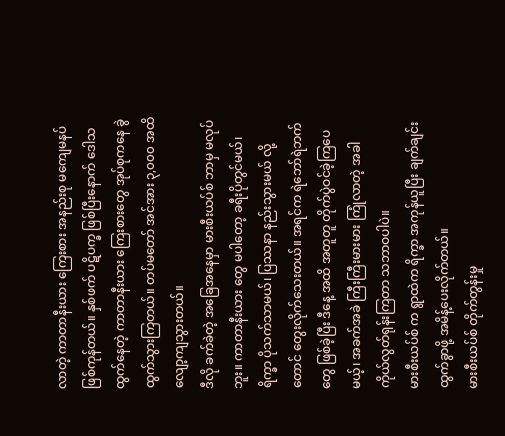လာတဲ့ ကာတာနီးယား ကြေးစား အနည်းစု မကျေမနပ် ဖြစ်ကုန်တယ်။ နှစ်ဖက် ပဋိပက္ခ ဖြစ်ပြီးနောက် ဒေါသထွက်နေတဲ့ ကာတာနီးယား ကြေးစားတွေ အုပ်စုကနေ ခွဲထွက်သွားကြတယ်။ တပ်မတော် အင်အား ၃,၀၀၀ အထိ လျော့ကျသွားတယ်။
ဒီလို ခက်ခဲတဲ့ အခြေအနေမှာ မားစီးယပ်စ် ဘာမှ မလုပ်ဘူး။ ကာတာနီးယား တွေ မပါတော့ ခရီးပိုတွင်မယ်၊ ရိက္ခာ ပိုသက်သာမယ်၊ ပြဿနာ နည်းသွားမယ် လို့တောင် တွေးလိုက်သေးတယ်။ အရင်က ရဲဘော်ရဲဘက်တွေ ဖြစ်ခဲ့ပြီး ဒီနေ့ အထိ အတူတူ တိုက်ပွဲဝင်ခဲ့ကြပေမယ့်၊ အခက်အခဲ ကြီးကြီးမားမား ကြုံလာတဲ့ အခါ ကိုယ်လွတ်ရုန်းကြတာ သဘာဝပါပဲ။
မားစီးယပ်စ် က ရွာထဲက ရိက္ခာ အကုန်ယူပြီး ချက်ချင်း ထွက်ခွာဖို့ အမိန့်ပေးလိုက်တယ်။
မားစီးယပ်စ် တိုက်တွန်းမှု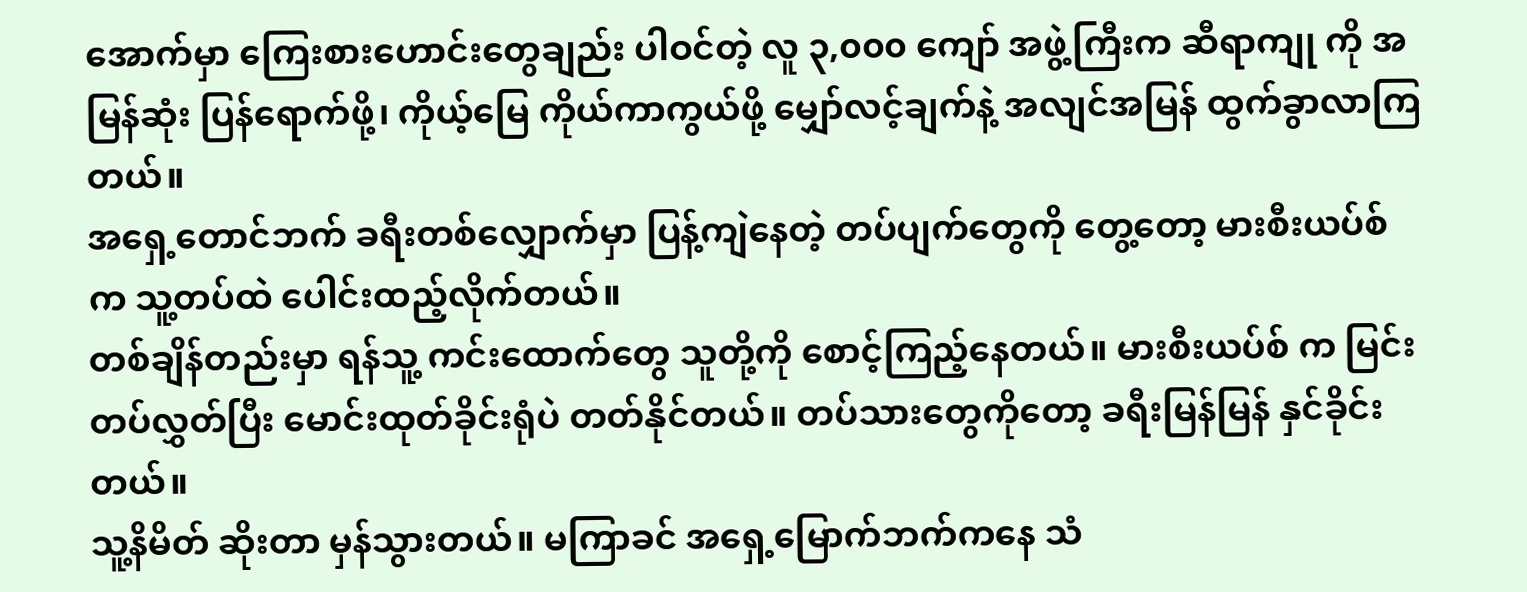အောက်မှာ ကြေးစားဟောင်းတွေချည်း ပါဝင်တဲ့ လူ ၃,၀၀၀ ကျော် အဖွဲ့ကြီးက ဆီရာကျု ကို အမြန်ဆုံး ပြန်ရောက်ဖို့၊ ကိုယ့်မြေ ကိုယ်ကာကွယ်ဖို့ မျှော်လင့်ချက်နဲ့ အလျင်အမြန် ထွက်ခွာလာကြတယ်။
အရှေ့တောင်ဘက် ခရီးတစ်လျှောက်မှာ ပြန့်ကျဲနေတဲ့ တပ်ပျက်တွေကို တွေ့တော့ မားစီးယပ်စ် က သူ့တပ်ထဲ ပေါင်းထည့်လိုက်တယ်။
တစ်ချိန်တည်းမှာ ရန်သူ့ ကင်းထောက်တွေ သူတို့ကို စောင့်ကြည့်နေတယ်။ မားစီးယပ်စ် က မြင်းတပ်လွှတ်ပြီး မောင်းထုတ်ခိုင်းရုံပဲ တတ်နိုင်တယ်။ တပ်သားတွေကိုတော့ ခရီးမြန်မြန် နှင်ခိုင်းတယ်။
သူ့နိမိတ် ဆိုးတာ မှန်သွားတယ်။ မကြာခင် အရှေ့မြောက်ဘက်ကနေ သံ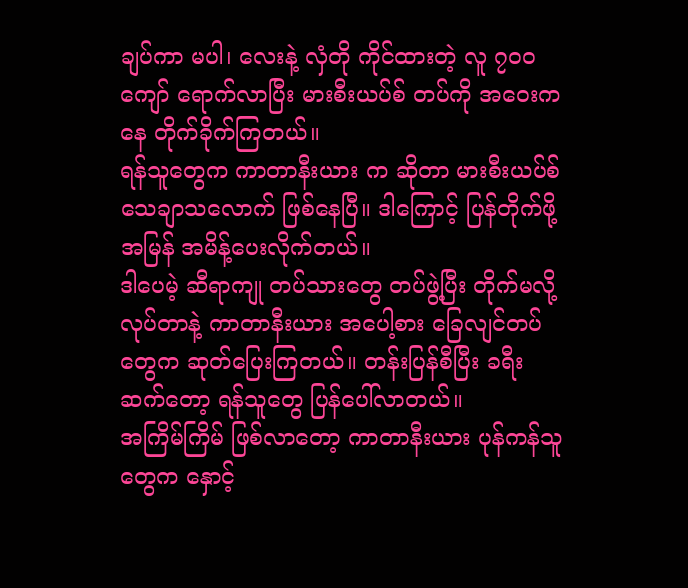ချပ်ကာ မပါ၊ လေးနဲ့ လှံတို ကိုင်ထားတဲ့ လူ ၇၀၀ ကျော် ရောက်လာပြီး မားစီးယပ်စ် တပ်ကို အဝေးကနေ တိုက်ခိုက်ကြတယ်။
ရန်သူတွေက ကာတာနီးယား က ဆိုတာ မားစီးယပ်စ် သေချာသလောက် ဖြစ်နေပြီ။ ဒါကြောင့် ပြန်တိုက်ဖို့ အမြန် အမိန့်ပေးလိုက်တယ်။
ဒါပေမဲ့ ဆီရာကျု တပ်သားတွေ တပ်ဖွဲ့ပြီး တိုက်မလို့ လုပ်တာနဲ့ ကာတာနီးယား အပေါ့စား ခြေလျင်တပ်တွေက ဆုတ်ပြေးကြတယ်။ တန်းပြန်စီပြီး ခရီးဆက်တော့ ရန်သူတွေ ပြန်ပေါ်လာတယ်။
အကြိမ်ကြိမ် ဖြစ်လာတော့ ကာတာနီးယား ပုန်ကန်သူတွေက နှောင့်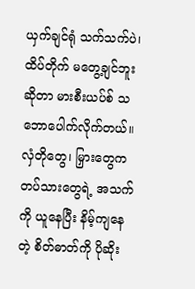ယှက်ချင်ရုံ သက်သက်ပဲ၊ ထိပ်တိုက် မတွေ့ချင်ဘူး ဆိုတာ မားစီးယပ်စ် သဘောပေါက်လိုက်တယ်။
လှံတိုတွေ၊ မြှားတွေက တပ်သားတွေရဲ့ အသက်ကို ယူနေပြီး နိမ့်ကျနေတဲ့ စိတ်ဓာတ်ကို ပိုဆိုး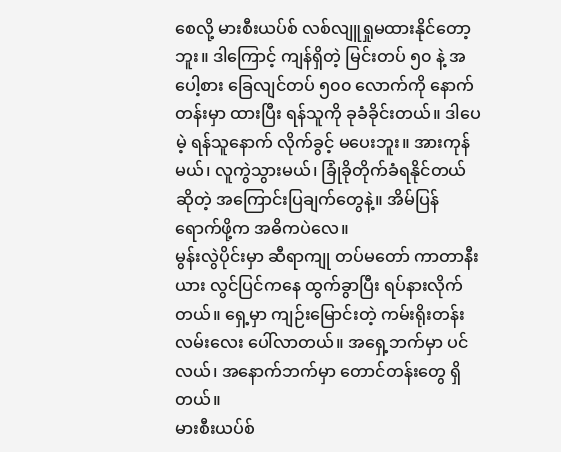စေလို့ မားစီးယပ်စ် လစ်လျူရှုမထားနိုင်တော့ဘူး။ ဒါကြောင့် ကျန်ရှိတဲ့ မြင်းတပ် ၅၀ နဲ့ အပေါ့စား ခြေလျင်တပ် ၅၀၀ လောက်ကို နောက်တန်းမှာ ထားပြီး ရန်သူကို ခုခံခိုင်းတယ်။ ဒါပေမဲ့ ရန်သူနောက် လိုက်ခွင့် မပေးဘူး။ အားကုန်မယ်၊ လူကွဲသွားမယ်၊ ခြုံခိုတိုက်ခံရနိုင်တယ် ဆိုတဲ့ အကြောင်းပြချက်တွေနဲ့။ အိမ်ပြန်ရောက်ဖို့က အဓိကပဲလေ။
မွန်းလွဲပိုင်းမှာ ဆီရာကျု တပ်မတော် ကာတာနီးယား လွင်ပြင်ကနေ ထွက်ခွာပြီး ရပ်နားလိုက်တယ်။ ရှေ့မှာ ကျဉ်းမြောင်းတဲ့ ကမ်းရိုးတန်း လမ်းလေး ပေါ်လာတယ်။ အရှေ့ဘက်မှာ ပင်လယ်၊ အနောက်ဘက်မှာ တောင်တန်းတွေ ရှိတယ်။
မားစီးယပ်စ်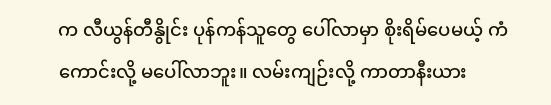က လီယွန်တီနွိုင်း ပုန်ကန်သူတွေ ပေါ်လာမှာ စိုးရိမ်ပေမယ့် ကံကောင်းလို့ မပေါ်လာဘူး။ လမ်းကျဉ်းလို့ ကာတာနီးယား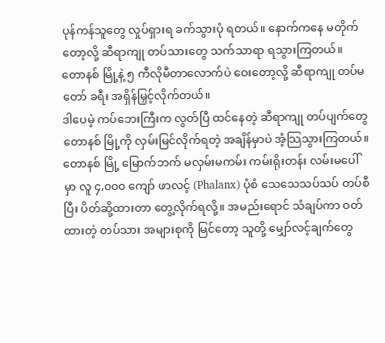ပုန်ကန်သူတွေ လှုပ်ရှားရ ခက်သွားပုံ ရတယ်။ နောက်ကနေ မတိုက်တော့လို့ ဆီရာကျု တပ်သားတွေ သက်သာရာ ရသွားကြတယ်။
တောနစ် မြို့နဲ့ ၅ ကီလိုမီတာလောက်ပဲ ဝေးတော့လို့ ဆီရာကျု တပ်မတော် ခရီး အရှိန်မြှင့်လိုက်တယ်။
ဒါပေမဲ့ ကပ်ဘေးကြီးက လွတ်ပြီ ထင်နေတဲ့ ဆီရာကျု တပ်ပျက်တွေ တောနစ် မြို့ကို လှမ်းမြင်လိုက်ရတဲ့ အချိန်မှာပဲ အံ့သြသွားကြတယ်။ တောနစ် မြို့ မြောက်ဘက် မလှမ်းမကမ်း ကမ်းရိုးတန်း လမ်းမပေါ်မှာ လူ ၄,၀၀၀ ကျော် ဖာလင့် (Phalanx) ပုံစံ သေသေသပ်သပ် တပ်စီပြီး ပိတ်ဆို့ထားတာ တွေ့လိုက်ရလို့။ အမည်းရောင် သံချပ်ကာ ဝတ်ထားတဲ့ တပ်သား အများစုကို မြင်တော့ သူတို့ မျှော်လင့်ချက်တွေ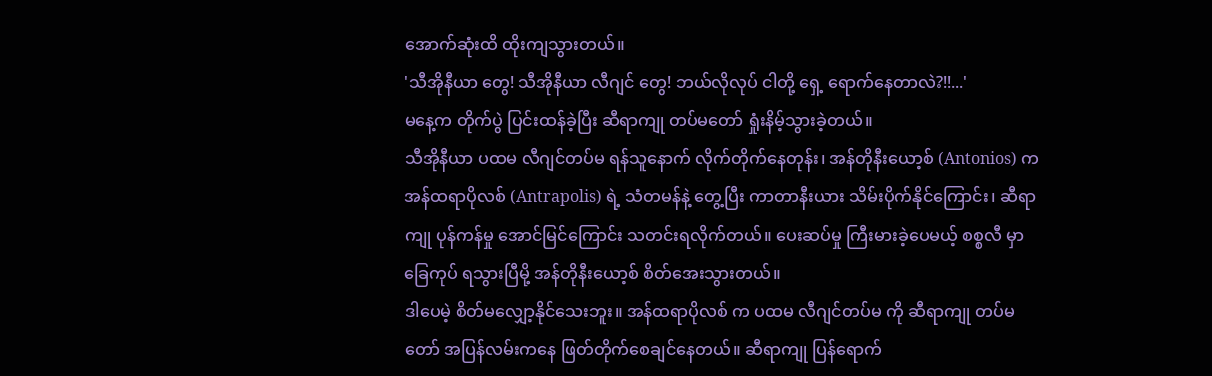အောက်ဆုံးထိ ထိုးကျသွားတယ်။
'သီအိုနီယာ တွေ! သီအိုနီယာ လီဂျင် တွေ! ဘယ်လိုလုပ် ငါတို့ ရှေ့ ရောက်နေတာလဲ?!!...'
မနေ့က တိုက်ပွဲ ပြင်းထန်ခဲ့ပြီး ဆီရာကျု တပ်မတော် ရှုံးနိမ့်သွားခဲ့တယ်။
သီအိုနီယာ ပထမ လီဂျင်တပ်မ ရန်သူနောက် လိုက်တိုက်နေတုန်း၊ အန်တိုနီးယော့စ် (Antonios) က အန်ထရာပိုလစ် (Antrapolis) ရဲ့ သံတမန်နဲ့ တွေ့ပြီး ကာတာနီးယား သိမ်းပိုက်နိုင်ကြောင်း၊ ဆီရာကျု ပုန်ကန်မှု အောင်မြင်ကြောင်း သတင်းရလိုက်တယ်။ ပေးဆပ်မှု ကြီးမားခဲ့ပေမယ့် စစ္စလီ မှာ ခြေကုပ် ရသွားပြီမို့ အန်တိုနီးယော့စ် စိတ်အေးသွားတယ်။
ဒါပေမဲ့ စိတ်မလျှော့နိုင်သေးဘူး။ အန်ထရာပိုလစ် က ပထမ လီဂျင်တပ်မ ကို ဆီရာကျု တပ်မတော် အပြန်လမ်းကနေ ဖြတ်တိုက်စေချင်နေတယ်။ ဆီရာကျု ပြန်ရောက်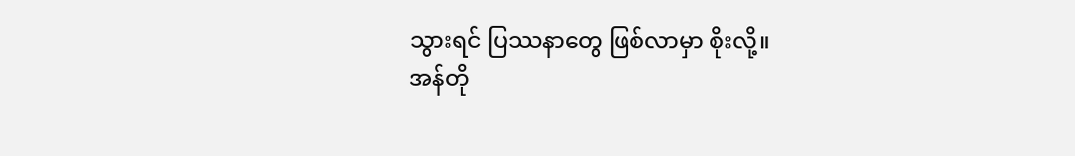သွားရင် ပြဿနာတွေ ဖြစ်လာမှာ စိုးလို့။
အန်တို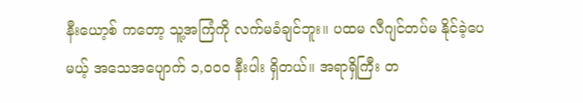နီးယော့စ် ကတော့ သူ့အကြံကို လက်မခံချင်ဘူး။ ပထမ လီဂျင်တပ်မ နိုင်ခဲ့ပေမယ့် အသေအပျောက် ၁,၀၀၀ နီးပါး ရှိတယ်။ အရာရှိကြီး တ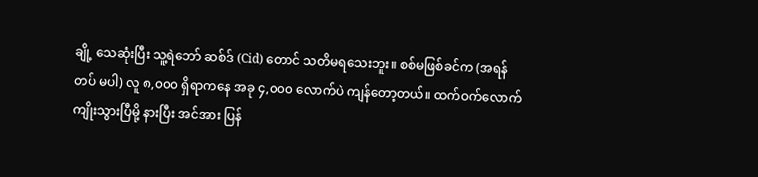ချို့ သေဆုံးပြီး သူ့ရဲဘော် ဆစ်ဒ် (Cid) တောင် သတိမရသေးဘူး။ စစ်မဖြစ်ခင်က (အရန်တပ် မပါ) လူ ၈,၀၀၀ ရှိရာကနေ အခု ၄,၀၀၀ လောက်ပဲ ကျန်တော့တယ်။ ထက်ဝက်လောက် ကျိုးသွားပြီမို့ နားပြီး အင်အား ပြန်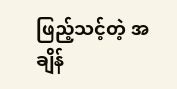ဖြည့်သင့်တဲ့ အချိန်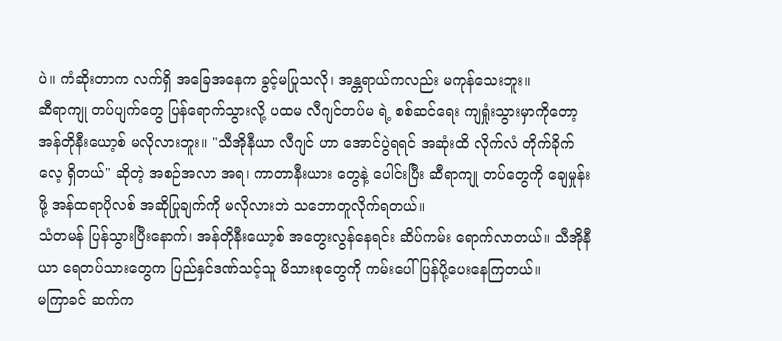ပဲ။ ကံဆိုးတာက လက်ရှိ အခြေအနေက ခွင့်မပြုသလို၊ အန္တရာယ်ကလည်း မကုန်သေးဘူး။
ဆီရာကျု တပ်ပျက်တွေ ပြန်ရောက်သွားလို့ ပထမ လီဂျင်တပ်မ ရဲ့ စစ်ဆင်ရေး ကျရှုံးသွားမှာကိုတော့ အန်တိုနီးယော့စ် မလိုလားဘူး။ "သီအိုနီယာ လီဂျင် ဟာ အောင်ပွဲရရင် အဆုံးထိ လိုက်လံ တိုက်ခိုက်လေ့ ရှိတယ်" ဆိုတဲ့ အစဉ်အလာ အရ၊ ကာတာနီးယား တွေနဲ့ ပေါင်းပြီး ဆီရာကျု တပ်တွေကို ချေမှုန်းဖို့ အန်ထရာပိုလစ် အဆိုပြုချက်ကို မလိုလားဘဲ သဘောတူလိုက်ရတယ်။
သံတမန် ပြန်သွားပြီးနောက်၊ အန်တိုနီးယော့စ် အတွေးလွန်နေရင်း ဆိပ်ကမ်း ရောက်လာတယ်။ သီအိုနီယာ ရေတပ်သားတွေက ပြည်နှင်ဒဏ်သင့်သူ မိသားစုတွေကို ကမ်းပေါ် ပြန်ပို့ပေးနေကြတယ်။
မကြာခင် ဆက်က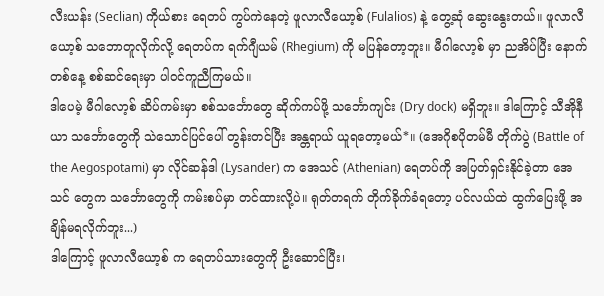လီးယန်း (Seclian) ကိုယ်စား ရေတပ် ကွပ်ကဲနေတဲ့ ဖူလာလီယော့စ် (Fulalios) နဲ့ တွေ့ဆုံ ဆွေးနွေးတယ်။ ဖူလာလီယော့စ် သဘောတူလိုက်လို့ ရေတပ်က ရက်ဂျီယမ် (Rhegium) ကို မပြန်တော့ဘူး။ မီဂါလော့စ် မှာ ညအိပ်ပြီး နောက်တစ်နေ့ စစ်ဆင်ရေးမှာ ပါဝင်ကူညီကြမယ်။
ဒါပေမဲ့ မီဂါလော့စ် ဆိပ်ကမ်းမှာ စစ်သင်္ဘောတွေ ဆိုက်ကပ်ဖို့ သင်္ဘောကျင်း (Dry dock) မရှိဘူး။ ဒါကြောင့် သီအိုနီယာ သင်္ဘောတွေကို သဲသောင်ပြင်ပေါ် တွန်းတင်ပြီး အန္တရာယ် ယူရတော့မယ်*။ (အေဂိုစပိုတမ်မီ တိုက်ပွဲ (Battle of the Aegospotami) မှာ လိုင်ဆန်ဒါ (Lysander) က အေသင် (Athenian) ရေတပ်ကို အပြတ်ရှင်းနိုင်ခဲ့တာ အေသင် တွေက သင်္ဘောတွေကို ကမ်းစပ်မှာ တင်ထားလို့ပဲ။ ရုတ်တရက် တိုက်ခိုက်ခံရတော့ ပင်လယ်ထဲ ထွက်ပြေးဖို့ အချိန်မရလိုက်ဘူး...)
ဒါကြောင့် ဖူလာလီယော့စ် က ရေတပ်သားတွေကို ဦးဆောင်ပြီး၊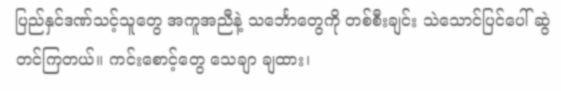ပြည်နှင်ဒဏ်သင့်သူတွေ အကူအညီနဲ့ သင်္ဘောတွေကို တစ်စီးချင်း သဲသောင်ပြင်ပေါ် ဆွဲတင်ကြတယ်။ ကင်းစောင့်တွေ သေချာ ချထား၊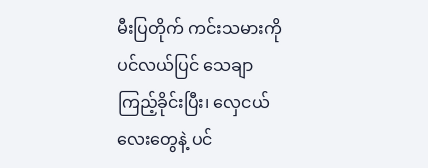မီးပြတိုက် ကင်းသမားကို ပင်လယ်ပြင် သေချာ ကြည့်ခိုင်းပြီး၊ လှေငယ်လေးတွေနဲ့ ပင်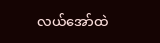လယ်အော်ထဲ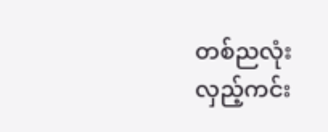တစ်ညလုံး လှည့်ကင်း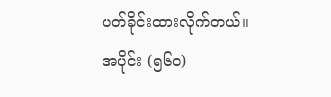ပတ်ခိုင်းထားလိုက်တယ်။
အပိုင်း (၅၆၀)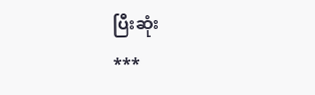ပြီးဆုံး
***